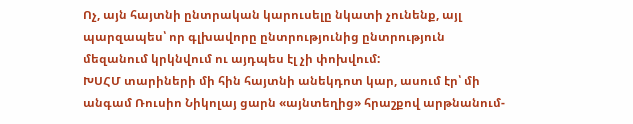Ոչ, այն հայտնի ընտրական կարուսելը նկատի չունենք, այլ պարզապես՝ որ գլխավորը ընտրությունից ընտրություն մեզանում կրկնվում ու այդպես էլ չի փոխվում:
ԽՍՀՄ տարիների մի հին հայտնի անեկդոտ կար, ասում էր՝ մի անգամ Ռուսիո Նիկոլայ ցարն «այնտեղից» հրաշքով արթնանում-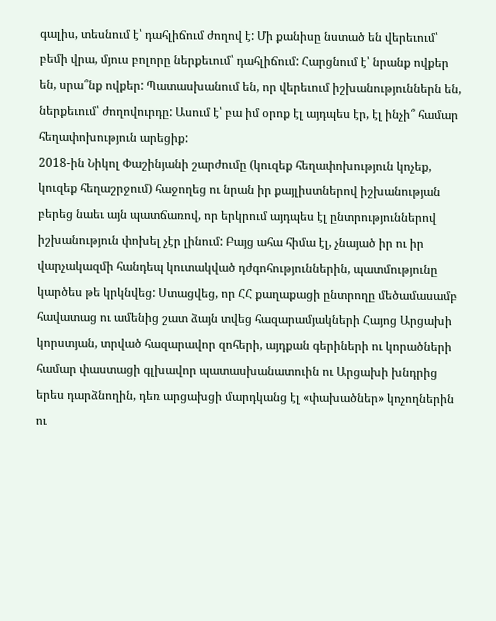գալիս, տեսնում է՝ դահլիճում ժողով է: Մի քանիսը նստած են վերեւում՝ բեմի վրա, մյուս բոլորը ներքեւում՝ դահլիճում: Հարցնում է՝ նրանք ովքեր են, սրա՞նք ովքեր: Պատասխանում են, որ վերեւում իշխանություններն են, ներքեւում՝ ժողովուրդը: Ասում է՝ բա իմ օրոք էլ այդպես էր, էլ ինչի՞ համար հեղափոխություն արեցիք:
2018-ին Նիկոլ Փաշինյանի շարժումը (կուզեք հեղափոխություն կոչեք, կուզեք հեղաշրջում) հաջողեց ու նրան իր քայլիստներով իշխանության բերեց նաեւ այն պատճառով, որ երկրում այդպես էլ ընտրություններով իշխանություն փոխել չէր լինում: Բայց ահա հիմա էլ, չնայած իր ու իր վարչակազմի հանդեպ կուտակված դժգոհություններին, պատմությունը կարծես թե կրկնվեց: Ստացվեց, որ ՀՀ քաղաքացի ընտրողը մեծամասամբ հավատաց ու ամենից շատ ձայն տվեց հազարամյակների Հայոց Արցախի կորստյան, տրված հազարավոր զոհերի, այդքան գերիների ու կորածների համար փաստացի գլխավոր պատասխանատուին ու Արցախի խնդրից երես դարձնողին, դեռ արցախցի մարդկանց էլ «փախածներ» կոչողներին ու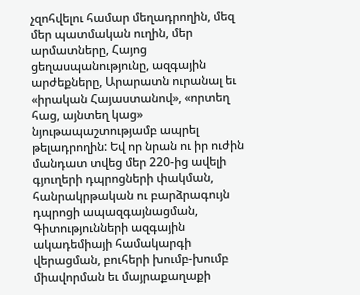չզոհվելու համար մեղադրողին, մեզ մեր պատմական ուղին, մեր արմատները, Հայոց ցեղասպանությունը, ազգային արժեքները, Արարատն ուրանալ եւ «իրական Հայաստանով», «որտեղ հաց, այնտեղ կաց» նյութապաշտությամբ ապրել թելադրողին: Եվ որ նրան ու իր ուժին մանդատ տվեց մեր 220-ից ավելի գյուղերի դպրոցների փակման, հանրակրթական ու բարձրագույն դպրոցի ապազգայնացման, Գիտությունների ազգային ակադեմիայի համակարգի վերացման, բուհերի խումբ-խումբ միավորման եւ մայրաքաղաքի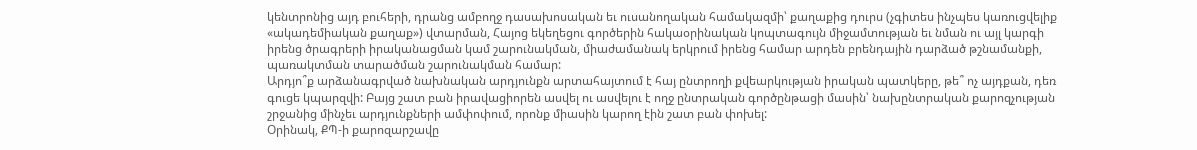կենտրոնից այդ բուհերի, դրանց ամբողջ դասախոսական եւ ուսանողական համակազմի՝ քաղաքից դուրս (չգիտես ինչպես կառուցվելիք «ակադեմիական քաղաք») վտարման, Հայոց եկեղեցու գործերին հակաօրինական կոպտագույն միջամտության եւ նման ու այլ կարգի իրենց ծրագրերի իրականացման կամ շարունակման, միաժամանակ երկրում իրենց համար արդեն բրենդային դարձած թշնամանքի, պառակտման տարածման շարունակման համար:
Արդյո՞ք արձանագրված նախնական արդյունքն արտահայտում է հայ ընտրողի քվեարկության իրական պատկերը, թե՞ ոչ այդքան, դեռ գուցե կպարզվի: Բայց շատ բան իրավացիորեն ասվել ու ասվելու է ողջ ընտրական գործընթացի մասին՝ նախընտրական քարոզչության շրջանից մինչեւ արդյունքների ամփոփում, որոնք միասին կարող էին շատ բան փոխել:
Օրինակ, ՔՊ-ի քարոզարշավը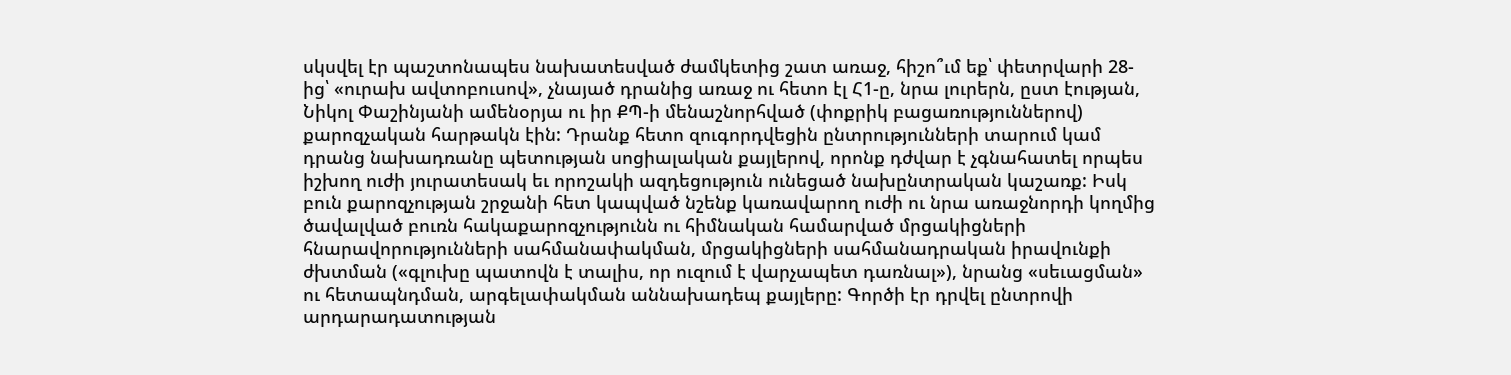սկսվել էր պաշտոնապես նախատեսված ժամկետից շատ առաջ, հիշո՞ւմ եք՝ փետրվարի 28-ից՝ «ուրախ ավտոբուսով», չնայած դրանից առաջ ու հետո էլ Հ1-ը, նրա լուրերն, ըստ էության, Նիկոլ Փաշինյանի ամենօրյա ու իր ՔՊ-ի մենաշնորհված (փոքրիկ բացառություններով) քարոզչական հարթակն էին: Դրանք հետո զուգորդվեցին ընտրությունների տարում կամ դրանց նախադռանը պետության սոցիալական քայլերով, որոնք դժվար է չգնահատել որպես իշխող ուժի յուրատեսակ եւ որոշակի ազդեցություն ունեցած նախընտրական կաշառք: Իսկ բուն քարոզչության շրջանի հետ կապված նշենք կառավարող ուժի ու նրա առաջնորդի կողմից ծավալված բուռն հակաքարոզչությունն ու հիմնական համարված մրցակիցների հնարավորությունների սահմանափակման, մրցակիցների սահմանադրական իրավունքի ժխտման («գլուխը պատովն է տալիս, որ ուզում է վարչապետ դառնալ»), նրանց «սեւացման» ու հետապնդման, արգելափակման աննախադեպ քայլերը: Գործի էր դրվել ընտրովի արդարադատության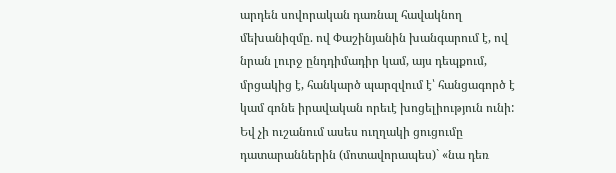արդեն սովորական դառնալ հավակնող մեխանիզմը. ով Փաշինյանին խանգարում է, ով նրան լուրջ ընդդիմադիր կամ, այս դեպքում, մրցակից է, հանկարծ պարզվում է՝ հանցագործ է կամ գոնե իրավական որեւէ խոցելիություն ունի: Եվ չի ուշանում ասես ուղղակի ցուցումը դատարաններին (մոտավորապես)` «նա դեռ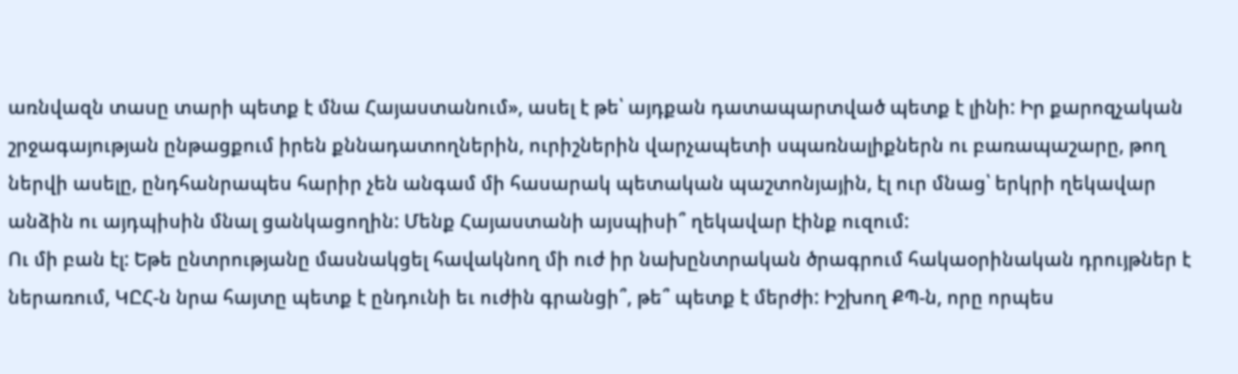առնվազն տասը տարի պետք է մնա Հայաստանում», ասել է թե՝ այդքան դատապարտված պետք է լինի: Իր քարոզչական շրջագայության ընթացքում իրեն քննադատողներին, ուրիշներին վարչապետի սպառնալիքներն ու բառապաշարը, թող ներվի ասելը, ընդհանրապես հարիր չեն անգամ մի հասարակ պետական պաշտոնյային, էլ ուր մնաց՝ երկրի ղեկավար անձին ու այդպիսին մնալ ցանկացողին: Մենք Հայաստանի այսպիսի՞ ղեկավար էինք ուզում:
Ու մի բան էլ: Եթե ընտրությանը մասնակցել հավակնող մի ուժ իր նախընտրական ծրագրում հակաօրինական դրույթներ է ներառում, ԿԸՀ-ն նրա հայտը պետք է ընդունի եւ ուժին գրանցի՞, թե՞ պետք է մերժի: Իշխող ՔՊ-ն, որը որպես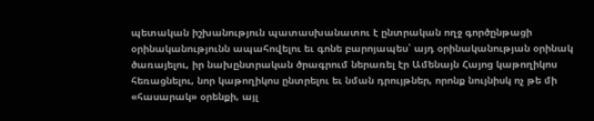պետական իշխանություն պատասխանատու է ընտրական ողջ գործընթացի օրինականությունն ապահովելու եւ գոնե բարոյապես՝ այդ օրինականության օրինակ ծառայելու, իր նախընտրական ծրագրում ներառել էր Ամենայն Հայոց կաթողիկոս հեռացնելու, նոր կաթողիկոս ընտրելու եւ նման դրույթներ, որոնք նույնիսկ ոչ թե մի «հասարակ» օրենքի, այլ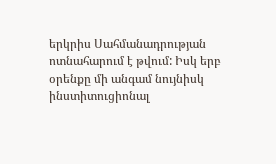երկրիս Սահմանադրության ոտնահարում է թվում: Իսկ երբ օրենքը մի անգամ նույնիսկ ինստիտուցիոնալ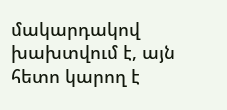մակարդակով խախտվում է, այն հետո կարող է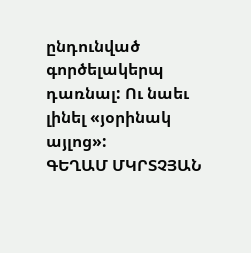ընդունված գործելակերպ դառնալ: Ու նաեւ լինել «յօրինակ այլոց»:
ԳԵՂԱՄ ՄԿՐՏՉՅԱՆ